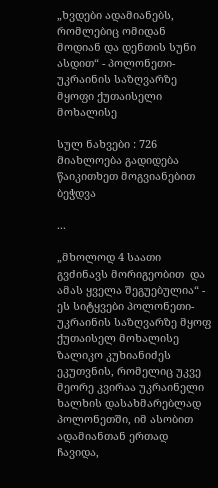„ხვდები ადამიანებს, რომლებიც ომიდან მოდიან და დენთის სუნი ასდით“ - პოლონეთი-უკრაინის საზღვარზე მყოფი ქუთაისელი მოხალისე

სულ ნახვები : 726
Მიახლოება გადიდება წაიკითხეთ მოგვიანებით ბეჭდვა

...

„მხოლოდ 4 საათი გვძინავს მორიგეობით  და ამას ყველა შეგუებულია“ - ეს სიტყვები პოლონეთი-უკრაინის საზღვარზე მყოფ ქუთაისელ მოხალისე ზალიკო კუხიანიძეს ეკუთვნის, რომელიც უკვე მეორე კვირაა უკრაინელი ხალხის დასახმარებლად პოლონეთში, იმ ასობით ადამიანთან ერთად ჩავიდა,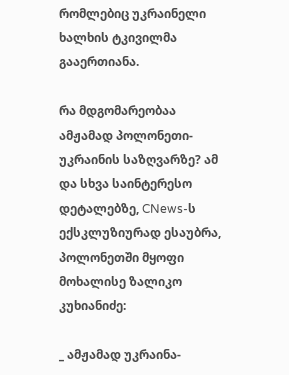რომლებიც უკრაინელი ხალხის ტკივილმა გააერთიანა.

რა მდგომარეობაა ამჟამად პოლონეთი-უკრაინის საზღვარზე? ამ და სხვა საინტერესო დეტალებზე, CNews-ს ექსკლუზიურად ესაუბრა, პოლონეთში მყოფი მოხალისე ზალიკო კუხიანიძე:

_ ამჟამად უკრაინა-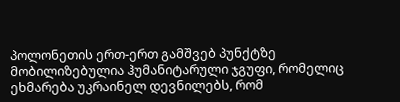პოლონეთის ერთ-ერთ გამშვებ პუნქტზე მობილიზებულია ჰუმანიტარული ჯგუფი, რომელიც ეხმარება უკრაინელ დევნილებს, რომ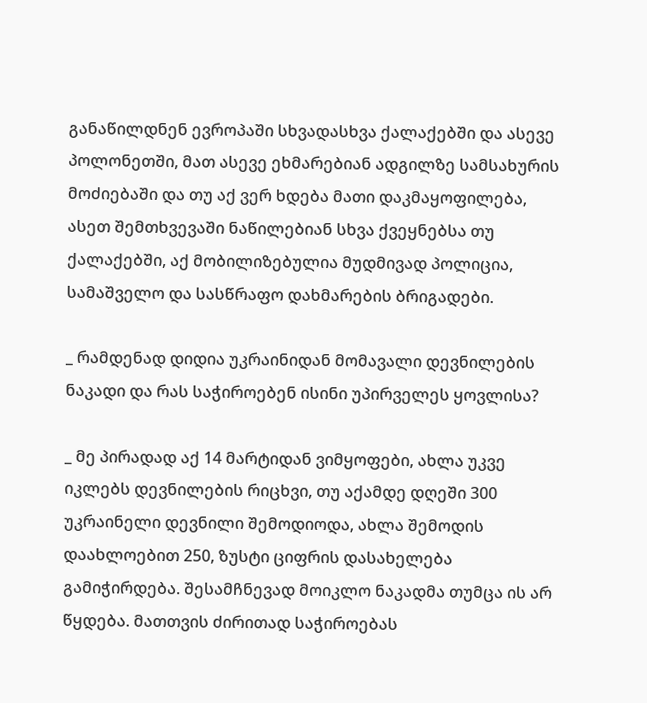განაწილდნენ ევროპაში სხვადასხვა ქალაქებში და ასევე პოლონეთში, მათ ასევე ეხმარებიან ადგილზე სამსახურის მოძიებაში და თუ აქ ვერ ხდება მათი დაკმაყოფილება, ასეთ შემთხვევაში ნაწილებიან სხვა ქვეყნებსა თუ ქალაქებში, აქ მობილიზებულია მუდმივად პოლიცია, სამაშველო და სასწრაფო დახმარების ბრიგადები.

_ რამდენად დიდია უკრაინიდან მომავალი დევნილების ნაკადი და რას საჭიროებენ ისინი უპირველეს ყოვლისა?

_ მე პირადად აქ 14 მარტიდან ვიმყოფები, ახლა უკვე იკლებს დევნილების რიცხვი, თუ აქამდე დღეში 300 უკრაინელი დევნილი შემოდიოდა, ახლა შემოდის დაახლოებით 250, ზუსტი ციფრის დასახელება გამიჭირდება. შესამჩნევად მოიკლო ნაკადმა თუმცა ის არ წყდება. მათთვის ძირითად საჭიროებას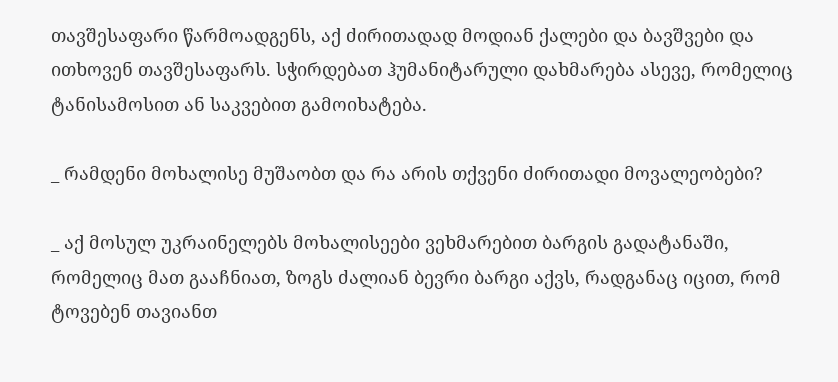თავშესაფარი წარმოადგენს, აქ ძირითადად მოდიან ქალები და ბავშვები და ითხოვენ თავშესაფარს. სჭირდებათ ჰუმანიტარული დახმარება ასევე, რომელიც ტანისამოსით ან საკვებით გამოიხატება.

_ რამდენი მოხალისე მუშაობთ და რა არის თქვენი ძირითადი მოვალეობები?

_ აქ მოსულ უკრაინელებს მოხალისეები ვეხმარებით ბარგის გადატანაში, რომელიც მათ გააჩნიათ, ზოგს ძალიან ბევრი ბარგი აქვს, რადგანაც იცით, რომ ტოვებენ თავიანთ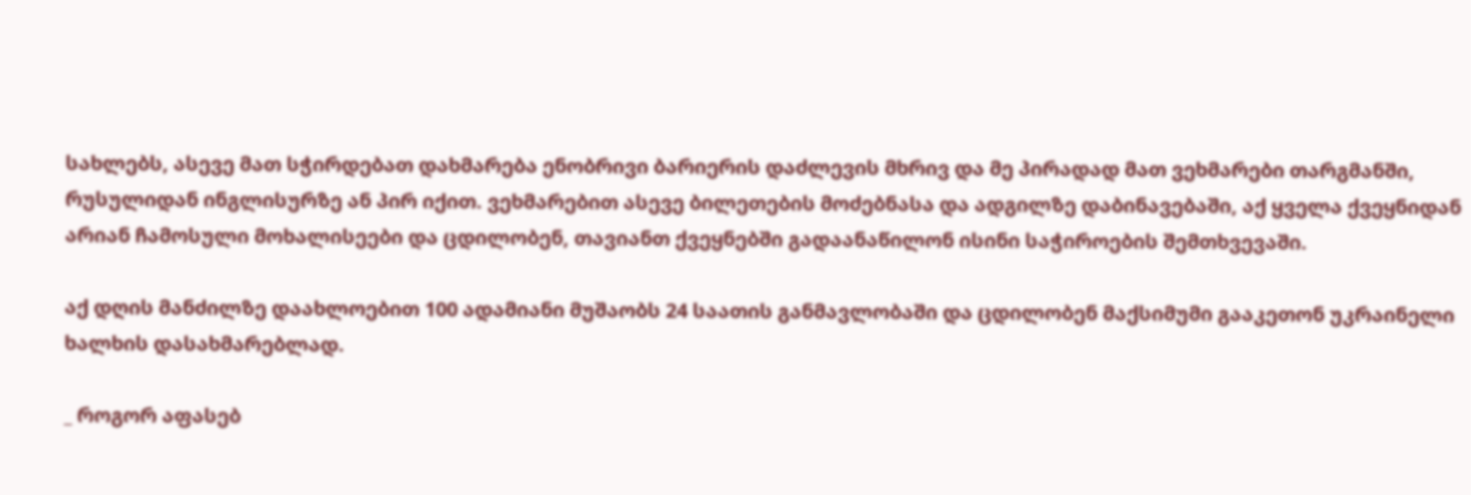სახლებს, ასევე მათ სჭირდებათ დახმარება ენობრივი ბარიერის დაძლევის მხრივ და მე პირადად მათ ვეხმარები თარგმანში, რუსულიდან ინგლისურზე ან პირ იქით. ვეხმარებით ასევე ბილეთების მოძებნასა და ადგილზე დაბინავებაში, აქ ყველა ქვეყნიდან არიან ჩამოსული მოხალისეები და ცდილობენ, თავიანთ ქვეყნებში გადაანაწილონ ისინი საჭიროების შემთხვევაში.

აქ დღის მანძილზე დაახლოებით 100 ადამიანი მუშაობს 24 საათის განმავლობაში და ცდილობენ მაქსიმუმი გააკეთონ უკრაინელი ხალხის დასახმარებლად.

_ როგორ აფასებ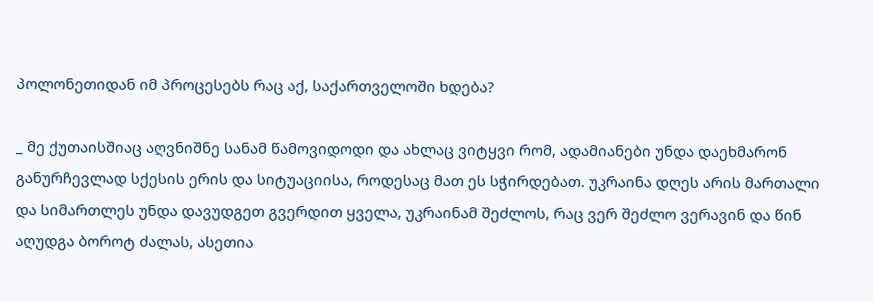პოლონეთიდან იმ პროცესებს რაც აქ, საქართველოში ხდება?

_ მე ქუთაისშიაც აღვნიშნე სანამ წამოვიდოდი და ახლაც ვიტყვი რომ, ადამიანები უნდა დაეხმარონ განურჩევლად სქესის ერის და სიტუაციისა, როდესაც მათ ეს სჭირდებათ. უკრაინა დღეს არის მართალი და სიმართლეს უნდა დავუდგეთ გვერდით ყველა, უკრაინამ შეძლოს, რაც ვერ შეძლო ვერავინ და წინ აღუდგა ბოროტ ძალას, ასეთია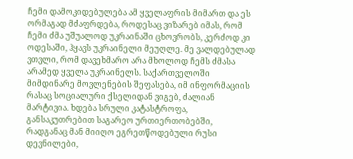ჩემი დამოკიდებულება ამ ყველაფრის მიმართ და ეს ორმაგად მძაფრდება, როდესაც ვიზარებ იმას, რომ ჩემი ძმა უშუალოდ უკრაინაში ცხოვრობს, კერძოდ კი ოდესაში, ჰყავს უკრაინელი მეუღლე. მე ვალდებულად ვთვლი, რომ დავეხმარო არა მხოლოდ ჩემს ძმასა არამედ ყველა უკრაინელს. საქართველოში მიმდინარე მოვლენების შეფასება, იმ ინფორმაციის რასაც სოციალური ქსელიდან ვიგებ, ძალიან მარტივია. ხდება სრული კატასტროფა, განსაკუთრებით საგარეო ურთიერთობებში, რადგანაც მან მიიღო ეგრეთწოდებული რუსი დევნილები,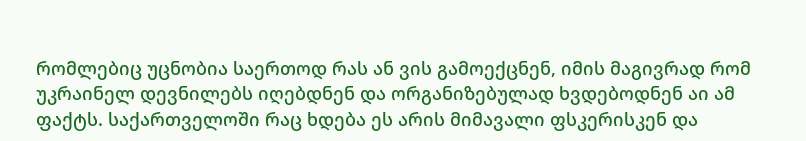რომლებიც უცნობია საერთოდ რას ან ვის გამოექცნენ, იმის მაგივრად რომ უკრაინელ დევნილებს იღებდნენ და ორგანიზებულად ხვდებოდნენ აი ამ ფაქტს. საქართველოში რაც ხდება ეს არის მიმავალი ფსკერისკენ და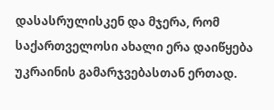დასასრულისკენ და მჯერა, რომ საქართველოსი ახალი ერა დაიწყება უკრაინის გამარჯვებასთან ერთად.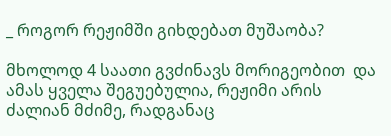_ როგორ რეჟიმში გიხდებათ მუშაობა?

მხოლოდ 4 საათი გვძინავს მორიგეობით  და ამას ყველა შეგუებულია, რეჟიმი არის ძალიან მძიმე, რადგანაც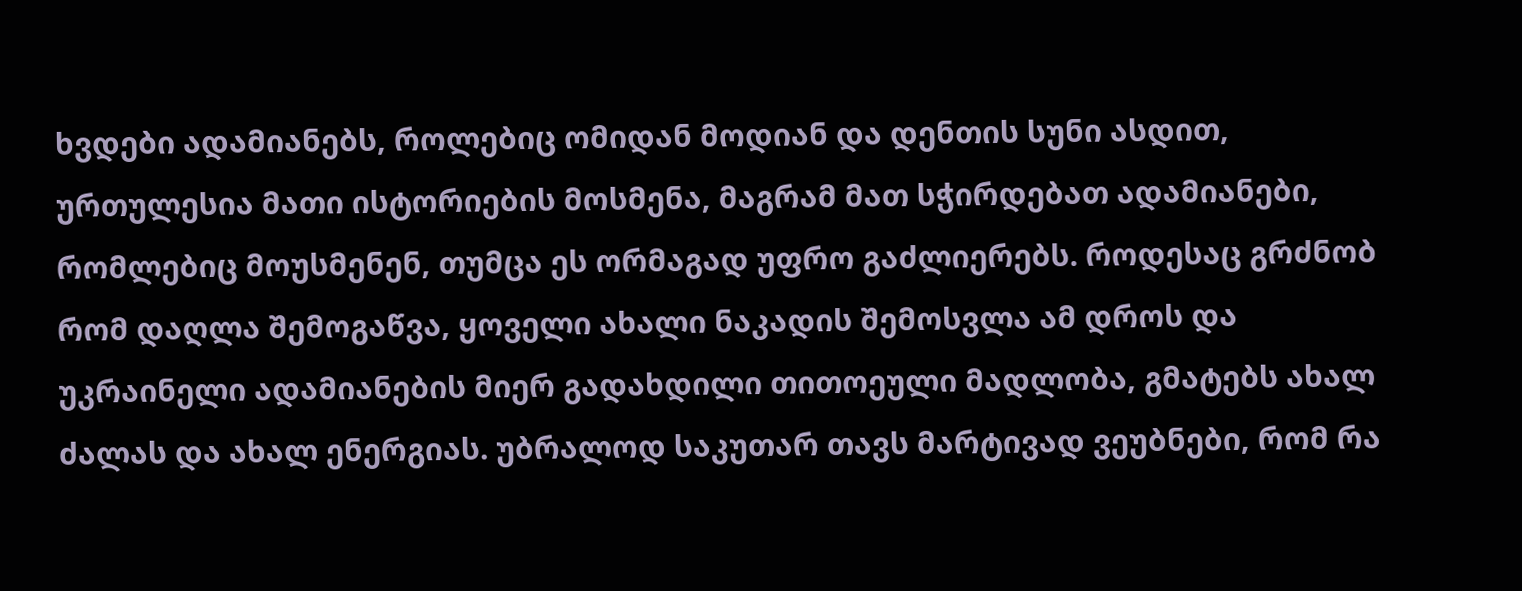ხვდები ადამიანებს, როლებიც ომიდან მოდიან და დენთის სუნი ასდით, ურთულესია მათი ისტორიების მოსმენა, მაგრამ მათ სჭირდებათ ადამიანები, რომლებიც მოუსმენენ, თუმცა ეს ორმაგად უფრო გაძლიერებს. როდესაც გრძნობ რომ დაღლა შემოგაწვა, ყოველი ახალი ნაკადის შემოსვლა ამ დროს და უკრაინელი ადამიანების მიერ გადახდილი თითოეული მადლობა, გმატებს ახალ ძალას და ახალ ენერგიას. უბრალოდ საკუთარ თავს მარტივად ვეუბნები, რომ რა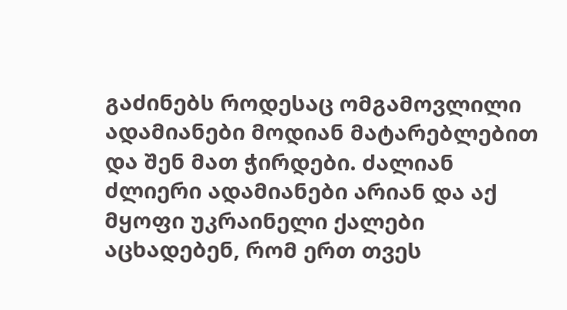გაძინებს როდესაც ომგამოვლილი ადამიანები მოდიან მატარებლებით და შენ მათ ჭირდები. ძალიან ძლიერი ადამიანები არიან და აქ მყოფი უკრაინელი ქალები აცხადებენ, რომ ერთ თვეს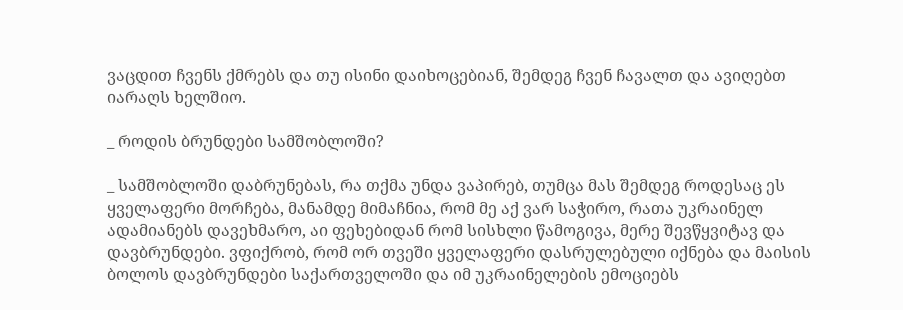ვაცდით ჩვენს ქმრებს და თუ ისინი დაიხოცებიან, შემდეგ ჩვენ ჩავალთ და ავიღებთ იარაღს ხელშიო.

_ როდის ბრუნდები სამშობლოში?

_ სამშობლოში დაბრუნებას, რა თქმა უნდა ვაპირებ, თუმცა მას შემდეგ როდესაც ეს ყველაფერი მორჩება, მანამდე მიმაჩნია, რომ მე აქ ვარ საჭირო, რათა უკრაინელ ადამიანებს დავეხმარო, აი ფეხებიდან რომ სისხლი წამოგივა, მერე შევწყვიტავ და დავბრუნდები. ვფიქრობ, რომ ორ თვეში ყველაფერი დასრულებული იქნება და მაისის ბოლოს დავბრუნდები საქართველოში და იმ უკრაინელების ემოციებს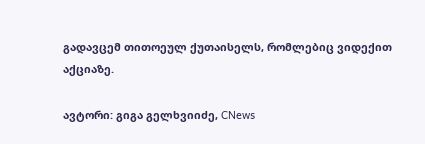გადავცემ თითოეულ ქუთაისელს, რომლებიც ვიდექით აქციაზე.

ავტორი: გიგა გელხვიიძე, CNews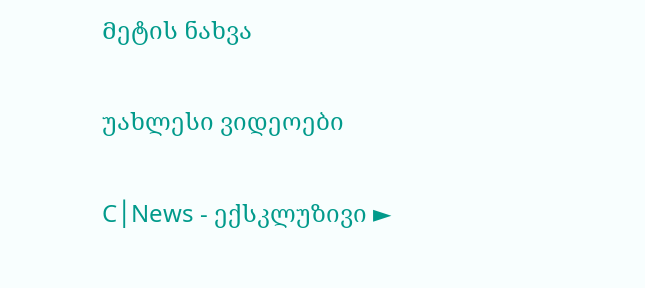Მეტის ნახვა

უახლესი ვიდეოები

C│News - ექსკლუზივი ►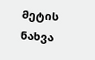Მეტის ნახვა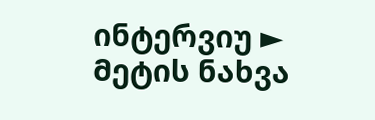ინტერვიუ ► Მეტის ნახვა